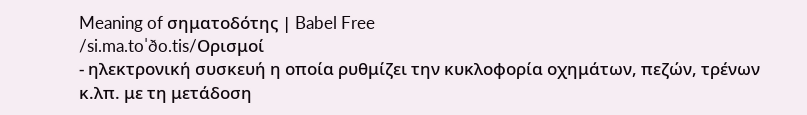Meaning of σηματοδότης | Babel Free
/si.ma.toˈðo.tis/Ορισμοί
- ηλεκτρονική συσκευή η οποία ρυθμίζει την κυκλοφορία οχημάτων, πεζών, τρένων κ.λπ. με τη μετάδοση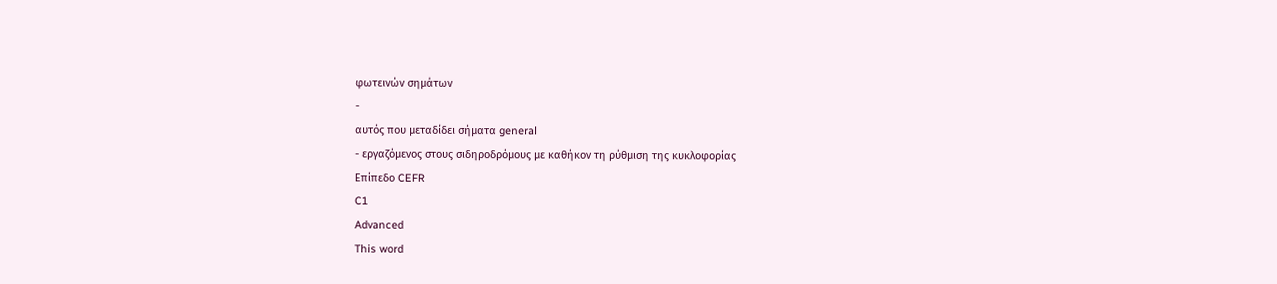φωτεινών σημάτων
-
αυτός που μεταδίδει σήματα general
- εργαζόμενος στους σιδηροδρόμους με καθήκον τη ρύθμιση της κυκλοφορίας
Επίπεδο CEFR
C1
Advanced
This word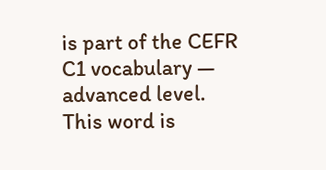is part of the CEFR C1 vocabulary — advanced level.
This word is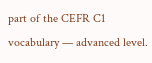part of the CEFR C1 vocabulary — advanced level.